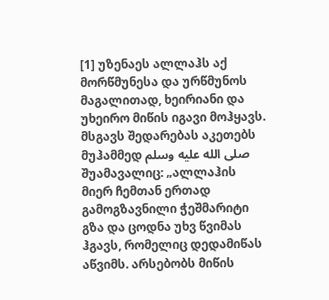[1] უზენაეს ალლაჰს აქ მორწმუნესა და ურწმუნოს მაგალითად, ხეირიანი და უხეირო მიწის იგავი მოჰყავს. მსგავს შედარებას აკეთებს მუჰამმედ صلى الله عليه وسلم შუამავალიც: „ალლაჰის მიერ ჩემთან ერთად გამოგზავნილი ჭეშმარიტი გზა და ცოდნა უხვ წვიმას ჰგავს, რომელიც დედამიწას აწვიმს. არსებობს მიწის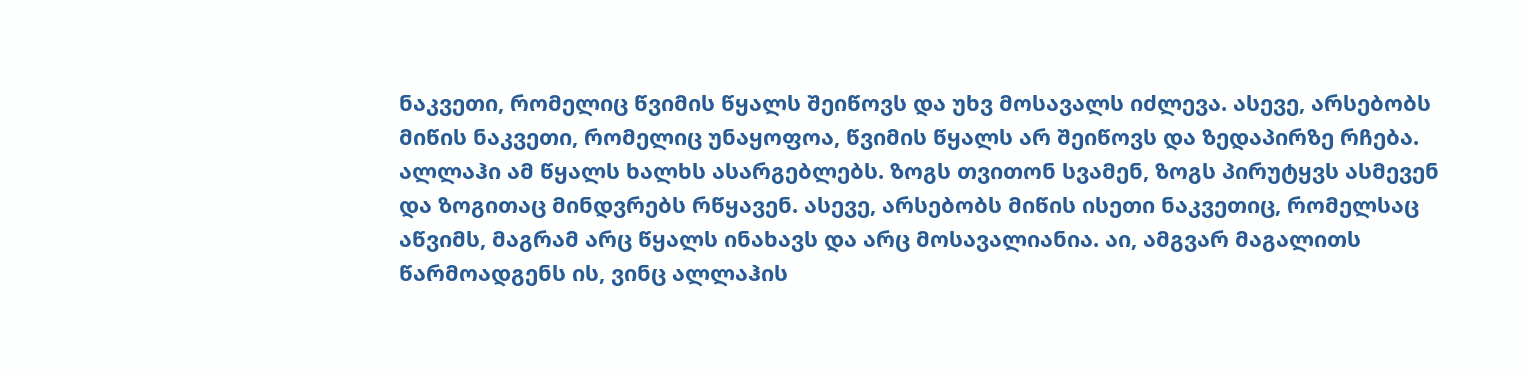ნაკვეთი, რომელიც წვიმის წყალს შეიწოვს და უხვ მოსავალს იძლევა. ასევე, არსებობს მიწის ნაკვეთი, რომელიც უნაყოფოა, წვიმის წყალს არ შეიწოვს და ზედაპირზე რჩება. ალლაჰი ამ წყალს ხალხს ასარგებლებს. ზოგს თვითონ სვამენ, ზოგს პირუტყვს ასმევენ და ზოგითაც მინდვრებს რწყავენ. ასევე, არსებობს მიწის ისეთი ნაკვეთიც, რომელსაც აწვიმს, მაგრამ არც წყალს ინახავს და არც მოსავალიანია. აი, ამგვარ მაგალითს წარმოადგენს ის, ვინც ალლაჰის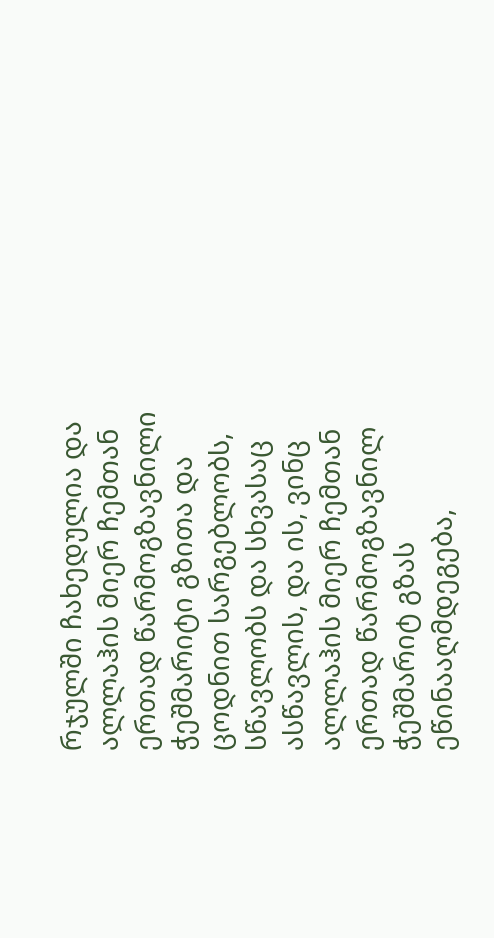რჯულში ჩახედულია და ალლაჰის მიერ ჩემთან ერთად წარმოგზავნილი ჭეშმარიტი გზითა და ცოდნით სარგებლობს, სწავლობს და სხვასაც ასწავლის, და ის, ვინც ალლაჰის მიერ ჩემთან ერთად წარმოგზავნილ ჭეშმარიტ გზას ეწინააღმდეგება,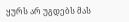ყურს არ უგდებს მას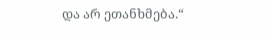და არ ეთანხმება.“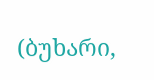(ბუხარი,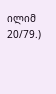ილიმ 20/79.)